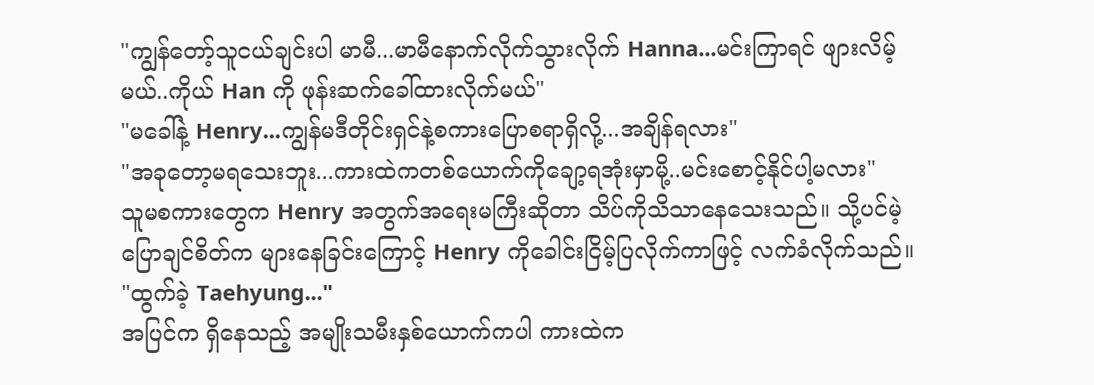"ကျွန်တော့်သူငယ်ချင်းပါ မာမီ...မာမီနောက်လိုက်သွားလိုက် Hanna...မင်းကြာရင် ဖျားလိမ့်မယ်..ကိုယ် Han ကို ဖုန်းဆက်ခေါ်ထားလိုက်မယ်"
"မခေါ်နဲ့ Henry...ကျွန်မဒီတိုင်းရှင်နဲ့စကားပြောစရာရှိလို့...အချိန်ရလား"
"အခုတော့မရသေးဘူး...ကားထဲကတစ်ယောက်ကိုချော့ရအုံးမှာမို့..မင်းစောင့်နိုင်ပါ့မလား"
သူမစကားတွေက Henry အတွက်အရေးမကြီးဆိုတာ သိပ်ကိုသိသာနေသေးသည်။ သို့ပင်မဲ့ ပြောချင်စိတ်က များနေခြင်းကြောင့် Henry ကိုခေါင်းငြိမ့်ပြလိုက်ကာဖြင့် လက်ခံလိုက်သည်။
"ထွက်ခဲ့ Taehyung..."
အပြင်က ရှိနေသည့် အမျိုးသမီးနှစ်ယောက်ကပါ ကားထဲက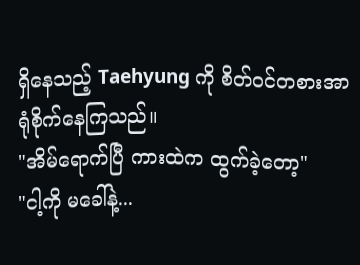ရှိနေသည့် Taehyung ကို စိတ်ဝင်တစားအာရုံစိုက်နေကြသည်။
"အိမ်ရောက်ပြီ ကားထဲက ထွက်ခဲ့တော့"
"ငါ့ကို မခေါ်နဲ့...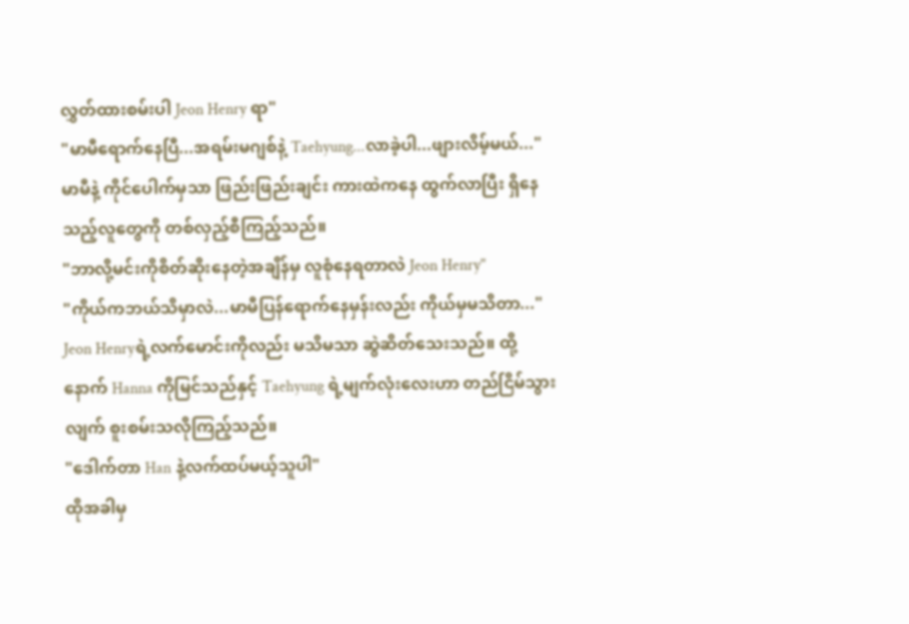လွှတ်ထားစမ်းပါ Jeon Henry ရာ"
"မာမီရောက်နေပြီ...အရမ်းမဂျစ်နဲ့ Taehyung...လာခဲ့ပါ...ဖျားလိမ့်မယ်..."
မာမီနဲ့ ကိုင်ပေါက်မှသာ ဖြည်းဖြည်းချင်း ကားထဲကနေ ထွက်လာပြီး ရှိနေသည့်လူတွေကို တစ်လှည့်စီကြည့်သည်။
"ဘာလို့မင်းကိုစိတ်ဆိုးနေတဲ့အချိန်မှ လူစုံနေရတာလဲ Jeon Henry"
"ကိုယ်ကဘယ်သိမှာလဲ...မာမီပြန်ရောက်နေမှန်းလည်း ကိုယ်မှမသိတာ..."
Jeon Henryရဲ့လက်မောင်းကိုလည်း မသိမသာ ဆွဲဆိတ်သေးသည်။ ထို့နောက် Hanna ကိုမြင်သည်နှင့် Taehyung ရဲ့မျက်လုံးလေးဟာ တည်ငြိမ်သွားလျက် စူးစမ်းသလိုကြည့်သည်။
"ဒေါက်တာ Han နဲ့လက်ထပ်မယ့်သူပါ"
ထိုအခါမှ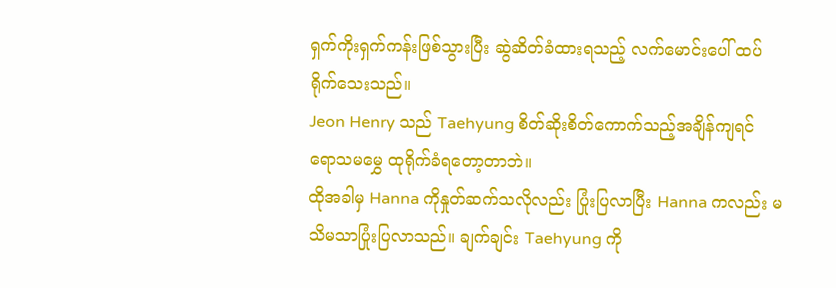ရှက်ကိုးရှက်ကန်းဖြစ်သွားပြီး ဆွဲဆိတ်ခံထားရသည့် လက်မောင်းပေါ် ထပ်ရိုက်သေးသည်။
Jeon Henry သည် Taehyung စိတ်ဆိုးစိတ်ကောက်သည့်အချိန်ကျရင် ရောသမမွှေ ထုရိုက်ခံရတော့တာဘဲ။
ထိုအခါမှ Hanna ကိုနှုတ်ဆက်သလိုလည်း ပြုံးပြလာပြီး Hanna ကလည်း မသိမသာပြုံးပြလာသည်။ ချက်ချင်း Taehyung ကို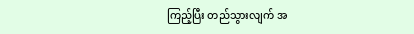ကြည့်ပြီး တည်သွားလျက် အ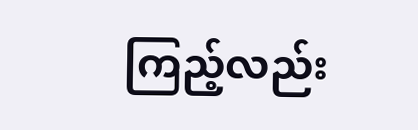ကြည့်လည်း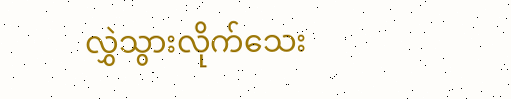လွှဲသွားလိုက်သေး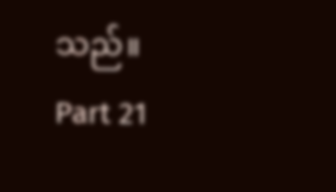သည်။
Part 21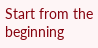Start from the beginning